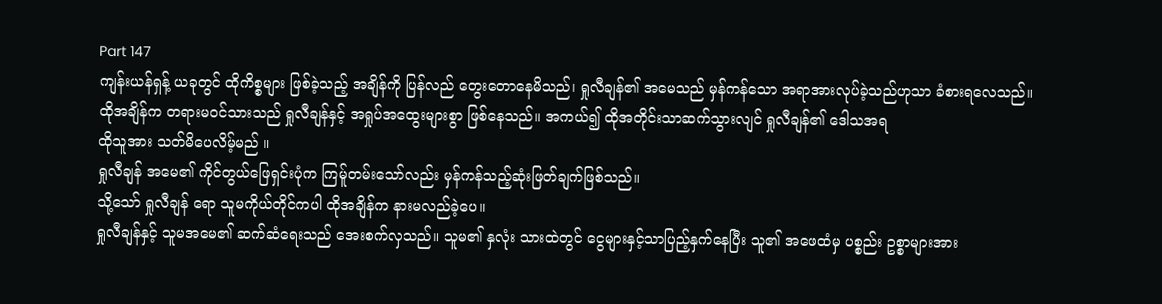Part 147
ကျန်းယန်ရှန့် ယခုတွင် ထိုကိစ္စများ ဖြစ်ခဲ့သည့် အချိန်ကို ပြန်လည် တွေးတောနေမိသည်၊ ရှုလီချန်၏ အမေသည် မှန်ကန်သော အရာအားလုပ်ခဲ့သည်ဟုသာ ခံစားရလေသည်။
ထိုအချိန်က တရားမ၀င်သားသည် ရှုလီချန်နှင့် အရှုပ်အထွေးများစွာ ဖြစ်နေသည်။ အကယ်၍ ထိုအတိုင်းသာဆက်သွားလျင် ရှုလီချန်၏ ဒေါသအရ
ထိုသူအား သတ်မိပေလိမ့်မည် ။
ရှုလီချန် အမေ၏ ကိုင်တွယ်ဖြေရှင်းပုံက ကြမ်ူတမ်းသော်လည်း မှန်ကန်သည့်ဆုံးဖြတ်ချက်ဖြစ်သည်။
သို့သော် ရှုလီချန် ရော သူမကိုယ်တိုင်ကပါ ထိုအချိန်က နားမလည်ခဲ့ပေ။
ရှုလီချန်နှင့် သူမအမေ၏ ဆက်ဆံရေးသည် အေးစက်လှသည်။ သူမ၏ နှလုံး သားထဲတွင် ငွေများနှင့်သာပြည့်နှက်နေပြီး သူ၏ အဖေထံမှ ပစ္စည်း ဥစ္စာများအား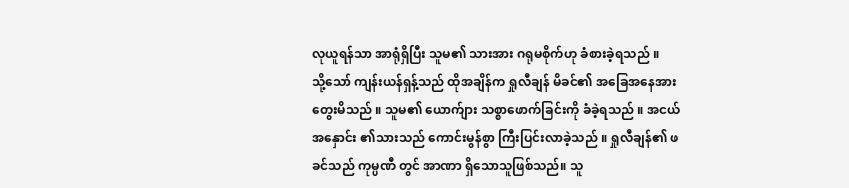လုယူရန်သာ အာရုံရှိပြီး သူမ၏ သားအား ဂရုမစိုက်ဟု ခံစားခဲ့ရသည် ။
သို့သော် ကျန်းယန်ရှန့်သည် ထိုအချိန်က ရှုလီချန် မိခင်၏ အခြေအနေအား တွေးမိသည် ။ သူမ၏ ယောက်ျား သစ္စာဖောက်ခြင်းကို ခံခဲ့ရသည် ။ အငယ်အနှောင်း ၏သားသည် ကောင်းမွန်စွာ ကြီးပြင်းလာခဲ့သည် ။ ရှုလီချန်၏ ဖခင်သည် ကုမ္ပဏီ တွင် အာဏာ ရှိသောသူဖြစ်သည်။ သူ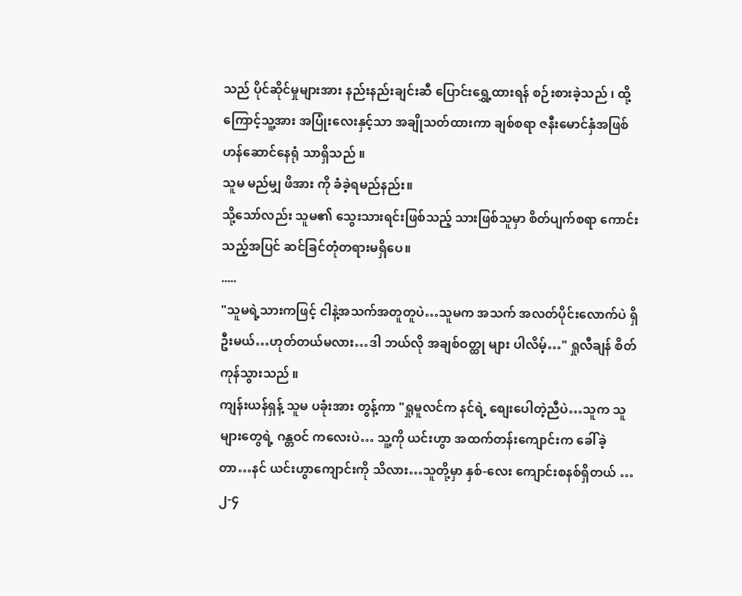သည် ပိုင်ဆိုင်မှုများအား နည်းနည်းချင်းဆီ ပြောင်းရွှေ့ထားရန် စဉ်းစားခဲ့သည် ၊ ထို့ကြောင့်သူ့အား အပြုံးလေးနှင့်သာ အချိုသတ်ထားကာ ချစ်စရာ ဇနီးမောင်နှံအဖြစ် ဟန်ဆောင်နေရုံ သာရှိသည် ။
သူမ မည်မျှ ဖိအား ကို ခံခဲ့ရမည်နည်း။
သို့သော်လည်း သူမ၏ သွေးသားရင်းဖြစ်သည့် သားဖြစ်သူမှာ စိတ်ပျက်စရာ ကောင်းသည့်အပြင် ဆင်ခြင်တုံတရားမရှိပေ။
.....
"သူမရဲ့သားကဖြင့် ငါနဲ့အသက်အတူတူပဲ…သူမက အသက် အလတ်ပိုင်းလောက်ပဲ ရှိဦးမယ်…ဟုတ်တယ်မလား…ဒါ ဘယ်လို အချစ်ဝတ္ထု များ ပါလိမ့်…" ရှုလီချန် စိတ်ကုန်သွားသည် ။
ကျန်းယန်ရှန့် သူမ ပခုံးအား တွန့်ကာ "ရှုမူလင်က နင်ရဲ့ စျေးပေါတဲ့ညီပဲ…သူက သူများတွေရဲ့ ဂန္တဝင် ကလေးပဲ… သူ့ကို ယင်းဟွာ အထက်တန်းကျောင်းက ခေါ်ခဲ့တာ…နင် ယင်းဟွာကျောင်းကို သိလား…သူတို့မှာ နှစ်-လေး ကျောင်းစနစ်ရှိတယ် …၂-၄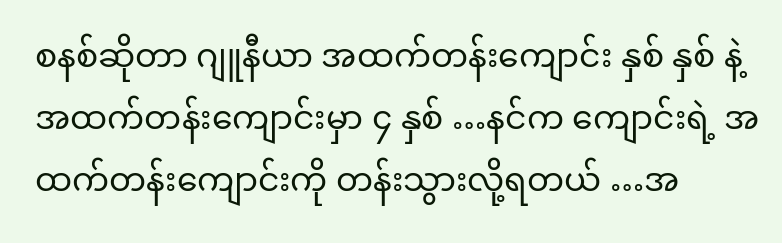စနစ်ဆိုတာ ဂျူနီယာ အထက်တန်းကျောင်း နှစ် နှစ် နဲ့ အထက်တန်းကျောင်းမှာ ၄ နှစ် …နင်က ကျောင်းရဲ့ အထက်တန်းကျောင်းကို တန်းသွားလို့ရတယ် …အ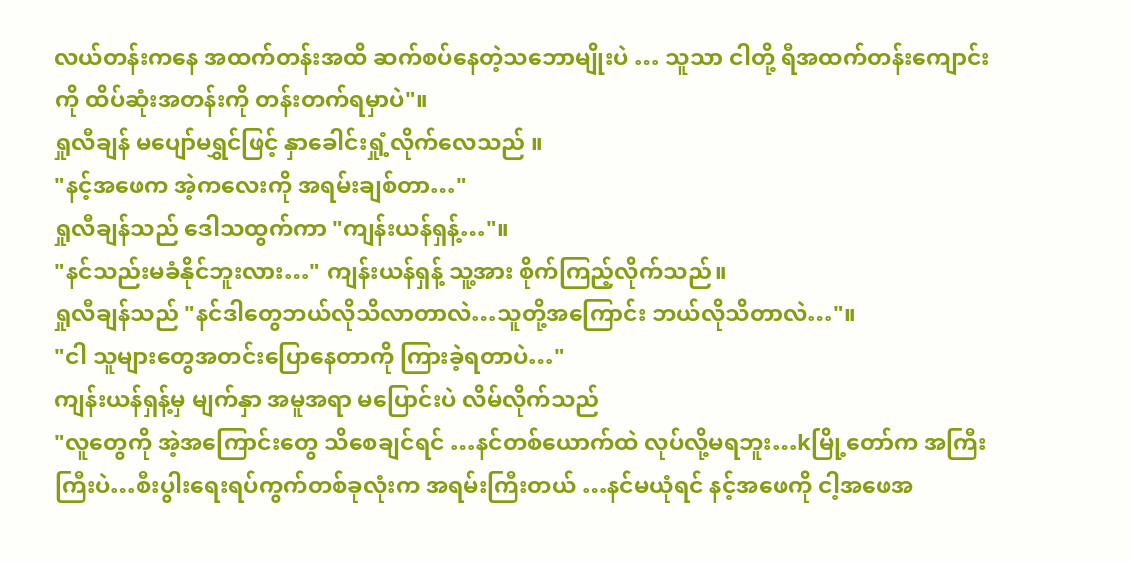လယ်တန်းကနေ အထက်တန်းအထိ ဆက်စပ်နေတဲ့သဘောမျိုးပဲ … သူသာ ငါတို့ ရီအထက်တန်းကျောင်း ကို ထိပ်ဆုံးအတန်းကို တန်းတက်ရမှာပဲ"။
ရှုလီချန် မပျော်မရွှင်ဖြင့် နှာခေါင်းရှုံ့လိုက်လေသည် ။
"နင့်အဖေက အဲ့ကလေးကို အရမ်းချစ်တာ…"
ရှုလီချန်သည် ဒေါသထွက်ကာ "ကျန်းယန်ရှန့်…"။
"နင်သည်းမခံနိုင်ဘူးလား…" ကျန်းယန်ရှန့် သူ့အား စိုက်ကြည့်လိုက်သည်။
ရှုလီချန်သည် "နင်ဒါတွေဘယ်လိုသိလာတာလဲ…သူတို့အကြောင်း ဘယ်လိုသိတာလဲ…"။
"ငါ သူများတွေအတင်းပြောနေတာကို ကြားခဲ့ရတာပဲ…"
ကျန်းယန်ရှန့်မှ မျက်နှာ အမူအရာ မပြောင်းပဲ လိမ်လိုက်သည်
"လူတွေကို အဲ့အကြောင်းတွေ သိစေချင်ရင် …နင်တစ်ယောက်ထဲ လုပ်လို့မရဘူး…kမြို့တော်က အကြီးကြီးပဲ…စီးပွါးရေးရပ်ကွက်တစ်ခုလုံးက အရမ်းကြီးတယ် …နင်မယုံရင် နင့်အဖေကို ငါ့အဖေအ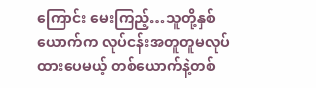ကြောင်း မေးကြည့်…သူတို့နှစ်ယောက်က လုပ်ငန်းအတူတူမလုပ်ထားပေမယ့် တစ်ယောက်နဲ့တစ်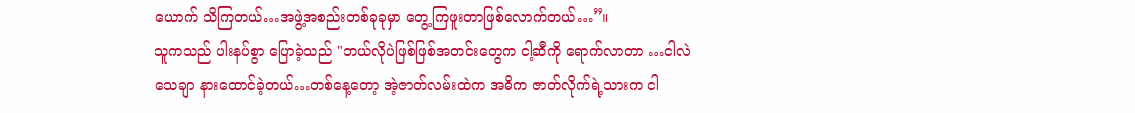ယောက် သိကြတယ်…အဖွဲ့အစည်းတစ်ခုခုမှာ တွေ့ကြဖူးတာဖြစ်လောက်တယ်…”။
သူကသည် ပါးနပ်စွာ ပြောခဲ့သည် "ဘယ်လိုပဲဖြစ်ဖြစ်အတင်းတွေက ငါ့ဆီကို ရောက်လာတာ …ငါလဲသေချာ နားထောင်ခဲ့တယ်…တစ်နေ့တော့ အဲ့ဇာတ်လမ်းထဲက အဓိက ဇာတ်လိုက်ရဲ့သားက ငါ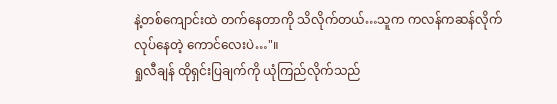နဲ့တစ်ကျောင်းထဲ တက်နေတာကို သိလိုက်တယ်…သူက ကလန်ကဆန်လိုက်လုပ်နေတဲ့ ကောင်လေးပဲ…"။
ရှုလီချန် ထိုရှင်းပြချက်ကို ယုံကြည်လိုက်သည်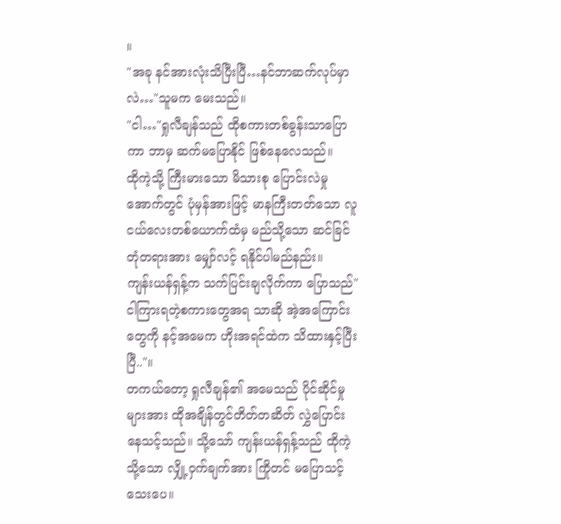။
"အခု နင်အားလုံးသိပြီးပြီ…နင်ဘာဆက်လုပ်မှာလဲ…"သူမက မေးသည်။
"ငါ…"ရှုလီချန်သည် ထိုစကားတစ်ခွန်းသာပြောကာ ဘာမှ ဆက်မပြောနိုင် ဖြစ်နေလေသည်။
ထိုကဲ့သို့ ကြီးမားသော မိသားစု ပြောင်းလဲမှု အောက်တွင် ပုံမှန်အားဖြင့် မာနကြီးတတ်သော လူငယ်လေးတစ်ယောက်ထံမှ မည်သို့သော ဆင်ခြင်တုံတရားအား မျှော်လင့် ရနိုင်ပါမည်နည်း။
ကျန်းယန်ရှန့်က သက်ပြင်းချလိုက်ကာ ပြောသည်"ငါကြားရတဲ့စကားတွေအရ သာဆို အဲ့အကြောင်းတွေကို နင့်အမေက ဟိုးအရင်ထဲက သိထားနှင့်ပြီးပြီ.."။
တကယ်တော့ ရှုလီချန်၏ အမေသည် ပိုင်ဆိုင်မှုများအား ထိုအချိန်တွင်တိတ်တဆိတ် လွှဲပြောင်းနေသင့်သည်။ သို့သော် ကျန်းယန်ရှန့်သည် ထိုကဲ့သို့သော လျှို့ဝှက်ချက်အား ကြိုတင် မပြောသင့်သေးပေ။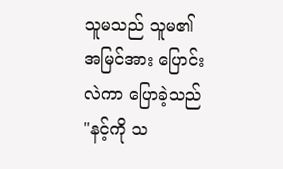သူမသည် သူမ၏အမြင်အား ပြောင်းလဲကာ ပြောခဲ့သည် "နင့်ကို သ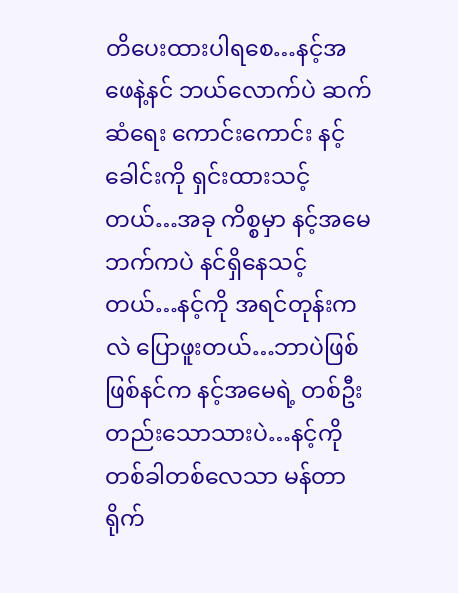တိပေးထားပါရစေ…နင့်အဖေနဲ့နင် ဘယ်လောက်ပဲ ဆက်ဆံရေး ကောင်းကောင်း နင့်ခေါင်းကို ရှင်းထားသင့်တယ်…အခု ကိစ္စမှာ နင့်အမေဘက်ကပဲ နင်ရှိနေသင့်တယ်…နင့်ကို အရင်တုန်းကလဲ ပြောဖူးတယ်…ဘာပဲဖြစ်ဖြစ်နင်က နင့်အမေရဲ့ တစ်ဦးတည်းသောသားပဲ…နင့်ကိုတစ်ခါတစ်လေသာ မန်တာ ရိုက်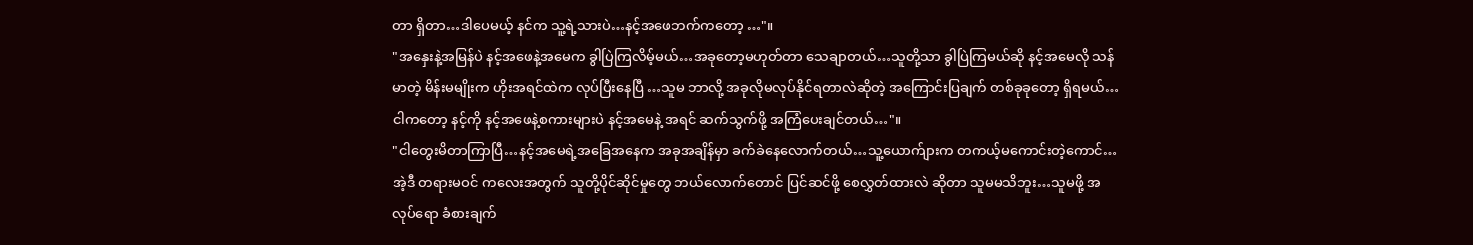တာ ရှိတာ…ဒါပေမယ့် နင်က သူ့ရဲ့သားပဲ…နင့်အဖေဘက်ကတော့ …"။
"အနှေးနဲ့အမြန်ပဲ နင့်အဖေနဲ့အမေက ခွါပြဲကြလိမ့်မယ်…အခုတော့မဟုတ်တာ သေချာတယ်…သူတို့သာ ခွါပြဲကြမယ်ဆို နင့်အမေလို သန်မာတဲ့ မိန်းမမျိုးက ဟိုးအရင်ထဲက လုပ်ပြီးနေပြီ …သူမ ဘာလို့ အခုလိုမလုပ်နိုင်ရတာလဲဆိုတဲ့ အကြောင်းပြချက် တစ်ခုခုတော့ ရှိရမယ်…ငါကတော့ နင့်ကို နင့်အဖေနဲ့စကားများပဲ နင့်အမေနဲ့ အရင် ဆက်သွက်ဖို့ အကြံပေးချင်တယ်…"။
"ငါတွေးမိတာကြာပြီ…နင့်အမေရဲ့အခြေအနေက အခုအချိန်မှာ ခက်ခဲနေလောက်တယ်…သူ့ယောက်ျားက တကယ့်မကောင်းတဲ့ကောင်…အဲ့ဒီ တရားမဝင် ကလေးအတွက် သူတို့ပိုင်ဆိုင်မှုတွေ ဘယ်လောက်တောင် ပြင်ဆင်ဖို့ စေလွှတ်ထားလဲ ဆိုတာ သူမမသိဘူး…သူမဖို့ အလုပ်ရော ခံစားချက်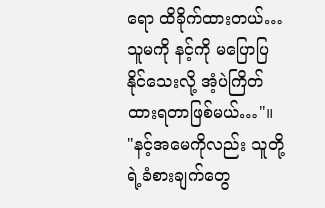ရော ထိခိုက်ထားတယ်…သူမကို နင့်ကို မပြောပြနိုင်သေးလို့ အံ့ပဲကြိတ်ထားရတာဖြစ်မယ်…"။
"နင့်အမေကိုလည်း သူတို့ရဲ့ခံစားချက်တွေ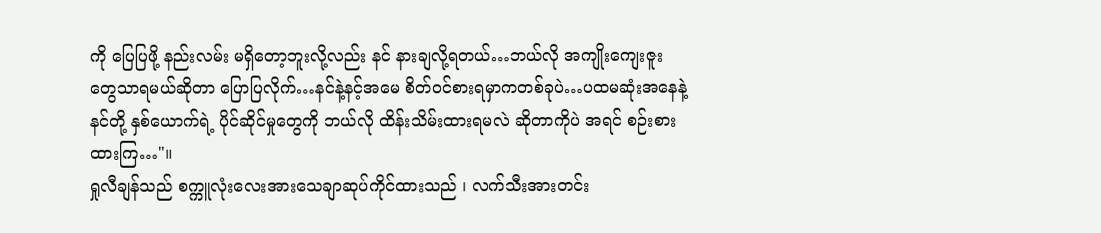ကို ပြေပြဖို့ နည်းလမ်း မရှိတော့ဘူးလို့လည်း နင် နားချလို့ရတယ်…ဘယ်လို အကျိုးကျေးဇူးတွေသာရမယ်ဆိုတာ ပြောပြလိုက်…နင်နဲ့နင့်အမေ စိတ်ဝင်စားရမှာကတစ်ခုပဲ…ပထမဆုံးအနေနဲ့ နင်တို့ နှစ်ယောက်ရဲ့ ပိုင်ဆိုင်မှုတွေကို ဘယ်လို ထိန်းသိမ်းထားရမလဲ ဆိုတာကိုပဲ အရင် စဉ်းစားထားကြ…"။
ရှုလီချန်သည် စက္ကူလုံးလေးအားသေချာဆုပ်ကိုင်ထားသည် ၊ လက်သီးအားတင်း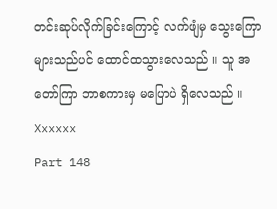တင်းဆုပ်လိုက်ခြင်းကြောင့် လက်ဖျံမှ သွေးကြောများသည်ပင် ထောင်ထသွားလေသည် ။ သူ အတော်ကြာ ဘာစကားမှ မပြောပဲ ရှိလေသည် ။
Xxxxxx
Part 148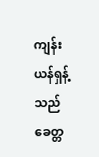ကျန်းယန်ရှန့်သည် ခေတ္တ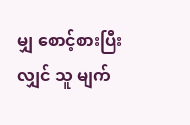မျှ စောင့်စားပြီးလျှင် သူ မျက်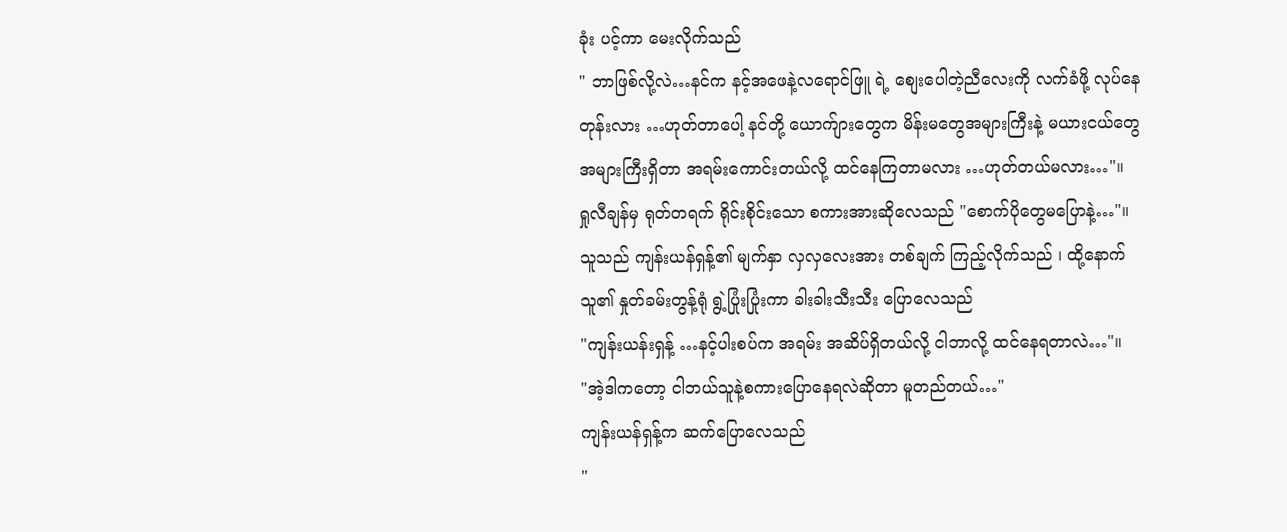ခုံး ပင့်ကာ မေးလိုက်သည်
" ဘာဖြစ်လို့လဲ…နင်က နင့်အဖေနဲ့လရောင်ဖြူ ရဲ့ စျေးပေါတဲ့ညီလေးကို လက်ခံဖို့ လုပ်နေတုန်းလား …ဟုတ်တာပေါ့ နင်တို့ ယောက်ျားတွေက မိန်းမတွေအများကြီးနဲ့ မယားငယ်တွေ အများကြီးရှိတာ အရမ်းကောင်းတယ်လို့ ထင်နေကြတာမလား …ဟုတ်တယ်မလား…"။
ရှုလီချန်မှ ရုတ်တရက် ရိုင်းစိုင်းသော စကားအားဆိုလေသည် "စောက်ပိုတွေမပြောနဲ့…"။
သူသည် ကျန်းယန်ရှန့်၏ မျက်နှာ လှလှလေးအား တစ်ချက် ကြည့်လိုက်သည် ၊ ထို့နောက် သူ၏ နှုတ်ခမ်းတွန့်ရုံ ရွဲ့ပြုံးပြုံးကာ ခါးခါးသီးသီး ပြောလေသည်
"ကျန်းယန်းရှန့် …နင့်ပါးစပ်က အရမ်း အဆိပ်ရှိတယ်လို့ ငါဘာလို့ ထင်နေရတာလဲ…"။
"အဲ့ဒါကတော့ ငါဘယ်သူနဲ့စကားပြောနေရလဲဆိုတာ မူတည်တယ်…"
ကျန်းယန်ရှန့်က ဆက်ပြောလေသည်
"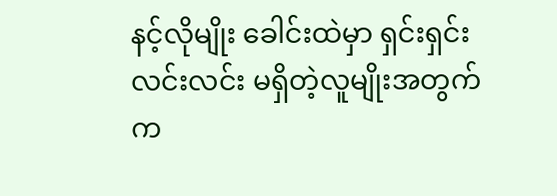နင့်လိုမျိုး ခေါင်းထဲမှာ ရှင်းရှင်းလင်းလင်း မရှိတဲ့လူမျိုးအတွက်က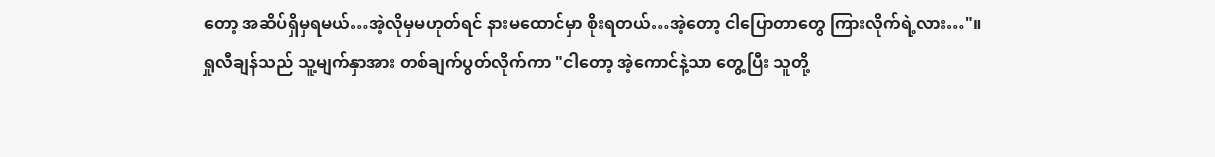တော့ အဆိပ်ရှိမှရမယ်…အဲ့လိုမှမဟုတ်ရင် နားမထောင်မှာ စိုးရတယ်…အဲ့တော့ ငါပြောတာတွေ ကြားလိုက်ရဲ့လား…"။
ရှုလီချန်သည် သူ့မျက်နှာအား တစ်ချက်ပွတ်လိုက်ကာ "ငါတော့ အဲ့ကောင်နဲ့သာ တွေ့ပြီး သူတို့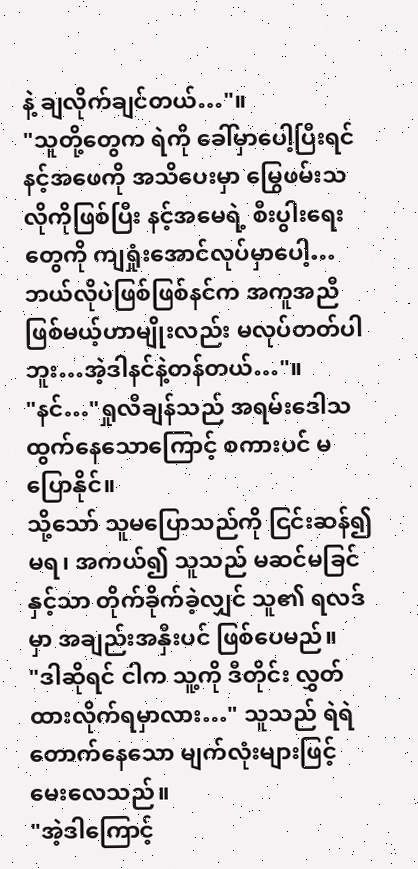နဲ့ ချလိုက်ချင်တယ်…"။
"သူတို့တွေက ရဲကို ခေါ်မှာပေါ့ပြီးရင် နင့်အဖေကို အသိပေးမှာ မြွေဖမ်းသလိုကိုဖြစ်ပြီး နင့်အမေရဲ့ စီးပွါးရေးတွေကို ကျရှုံးအောင်လုပ်မှာပေါ့…ဘယ်လိုပဲဖြစ်ဖြစ်နင်က အကူအညီ ဖြစ်မယ့်ဟာမျိုးလည်း မလုပ်တတ်ပါဘူး…အဲ့ဒါနင်နဲ့တန်တယ်…"။
"နင်…"ရှုလီချန်သည် အရမ်းဒေါသထွက်နေသောကြောင့် စကားပင် မပြောနိုင်။
သို့သော် သူမပြောသည်ကို ငြင်းဆန်၍မရ၊ အကယ်၍ သူသည် မဆင်မခြင်နှင့်သာ တိုက်ခိုက်ခဲ့လျှင် သူ၏ ရလဒ်မှာ အချည်းအနှီးပင် ဖြစ်ပေမည်။
"ဒါဆိုရင် ငါက သူ့ကို ဒီတိုင်း လွှတ်ထားလိုက်ရမှာလား…" သူသည် ရဲရဲတောက်နေသော မျက်လုံးများဖြင့် မေးလေသည်။
"အဲ့ဒါကြောင့်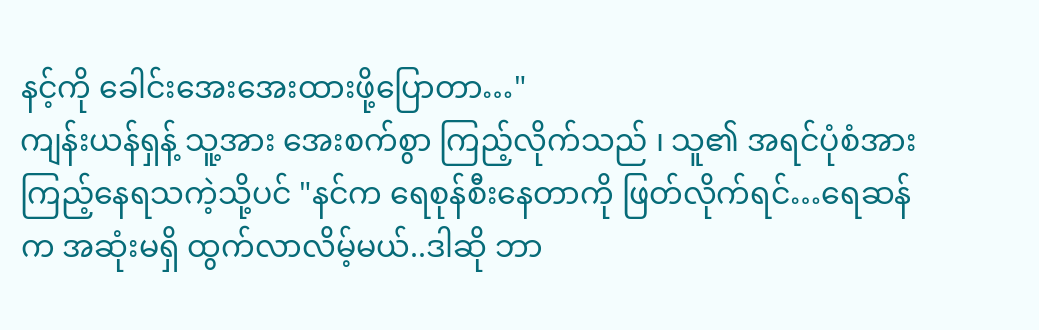နင့်ကို ခေါင်းအေးအေးထားဖို့ပြောတာ…"
ကျန်းယန်ရှန့် သူ့အား အေးစက်စွာ ကြည့်လိုက်သည် ၊ သူ၏ အရင်ပုံစံအား ကြည့်နေရသကဲ့သို့ပင် "နင်က ရေစုန်စီးနေတာကို ဖြတ်လိုက်ရင်…ရေဆန်က အဆုံးမရှိ ထွက်လာလိမ့်မယ်..ဒါဆို ဘာ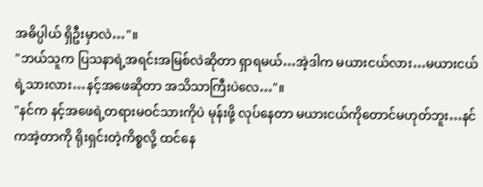အဓိပ္ပါယ် ရှိဦးမှာလဲ…"။
"ဘယ်သူက ပြသနာရဲ့အရင်းအမြစ်လဲဆိုတာ ရှာရမယ်…အဲ့ဒါက မယားငယ်လား…မယားငယ်ရဲ့သားလား…နင့်အဖေဆိုတာ အသိသာကြီးပဲလေ…"။
"နင်က နင့်အဖေရဲ့တရားမဝင်သားကိုပဲ မုန်းဖို့ လုပ်နေတာ မယားငယ်ကိုတောင်မဟုတ်ဘူး…နင်ကအဲ့တာကို ရိုးရှင်းတဲ့ကိစ္စလို့ ထင်နေ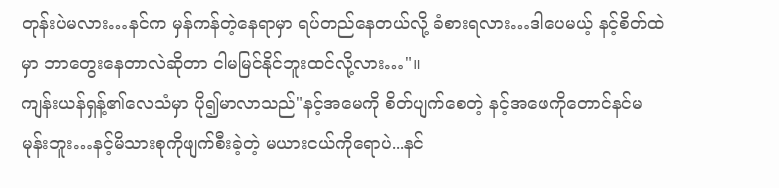တုန်းပဲမလား…နင်က မှန်ကန်တဲ့နေရာမှာ ရပ်တည်နေတယ်လို့ ခံစားရလား…ဒါပေမယ့် နင့်စိတ်ထဲမှာ ဘာတွေးနေတာလဲဆိုတာ ငါမမြင်နိုင်ဘူးထင်လို့လား…"။
ကျန်းယန်ရှန့်၏လေသံမှာ ပို၍မာလာသည်"နင့်အမေကို စိတ်ပျက်စေတဲ့ နင့်အဖေကိုတောင်နင်မမုန်းဘူး…နင့်မိသားစုကိုဖျက်စီးခဲ့တဲ့ မယားငယ်ကိုရောပဲ...နင်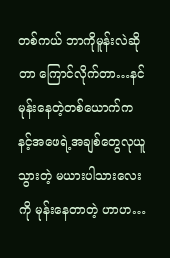တစ်ကယ် ဘာကိုမူန်းလဲဆိုတာ ကြောင်လိုက်တာ…နင်မုန်းနေတဲ့တစ်ယောက်က နင့်အဖေရဲ့အချစ်တွေလုယူသွားတဲ့ မယားပါသားလေးကို မုန်းနေတာတဲ့ ဟာဟ…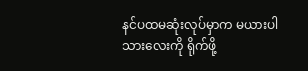နင်ပထမဆုံးလုပ်မှာက မယားပါသားလေးကို ရိုက်ဖို့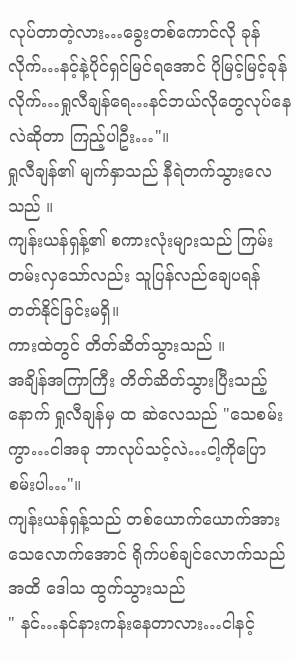လုပ်တာတဲ့လား…ခွေးတစ်ကောင်လို ခုန်လိုက်…နင့်နဲ့ပိုင်ရှင်မြင်ရအောင် ပိုမြင့်မြင့်ခုန်လိုက်…ရှုလီချန်ရေ…နင်ဘယ်လိုတွေလုပ်နေလဲဆိုတာ ကြည့်ပါဦး…"။
ရှုလီချန်၏ မျက်နှာသည် နီရဲတက်သွားလေသည် ။
ကျန်းယန်ရှန့်၏ စကားလုံးများသည် ကြမ်းတမ်းလှသော်လည်း သူပြန်လည်ချေပရန် တတ်နိုင်ခြင်းမရှိ။
ကားထဲတွင် တိတ်ဆိတ်သွားသည် ။
အချိန်အကြာကြီး တိတ်ဆိတ်သွားပြီးသည့်နောက် ရှုလီချန်မှ ထ ဆဲလေသည် "သေစမ်းကွာ…ငါအခု ဘာလုပ်သင့်လဲ…ငါ့ကိုပြောစမ်းပါ…"။
ကျန်းယန်ရှန့်သည် တစ်ယောက်ယောက်အား သေလောက်အောင် ရိုက်ပစ်ချင်လောက်သည်အထိ ဒေါသ ထွက်သွားသည်
" နင်…နင်နားကန်းနေတာလား…ငါနင့်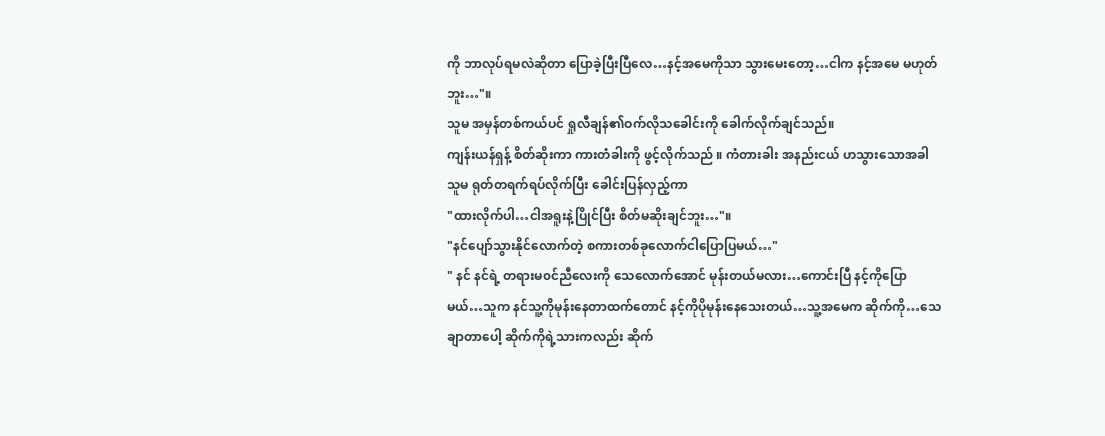ကို ဘာလုပ်ရမလဲဆိုတာ ပြောခဲ့ပြီးပြီလေ…နင့်အမေကိုသာ သွားမေးတော့…ငါက နင့်အမေ မဟုတ်ဘူး…"။
သူမ အမှန်တစ်ကယ်ပင် ရှုလီချန်၏ဝက်လိုသခေါင်းကို ခေါက်လိုက်ချင်သည်။
ကျန်းယန်ရှန့် စိတ်ဆိုးကာ ကားတံခါးကို ဖွင့်လိုက်သည် ။ ကံတားခါး အနည်းငယ် ဟသွားသောအခါ သူမ ရုတ်တရက်ရပ်လိုက်ပြီး ခေါင်းပြန်လှည့်ကာ
"ထားလိုက်ပါ…ငါအရူးနဲ့ပြိုင်ပြီး စိတ်မဆိုးချင်ဘူး…"။
"နင်ပျော်သွားနိုင်လောက်တဲ့ စကားတစ်ခုလောက်ငါပြောပြမယ်…"
" နင် နင်ရဲ့ တရားမ၀င်ညီလေးကို သေလောက်အောင် မုန်းတယ်မလား…ကောင်းပြီ နင့်ကိုပြောမယ်…သူက နင်သူ့ကိုမုန်းနေတာထက်တောင် နင့်ကိုပိုမုန်းနေသေးတယ်…သူ့အမေက ဆိုက်ကို…သေချာတာပေါ့ ဆိုက်ကိုရဲ့သားကလည်း ဆိုက်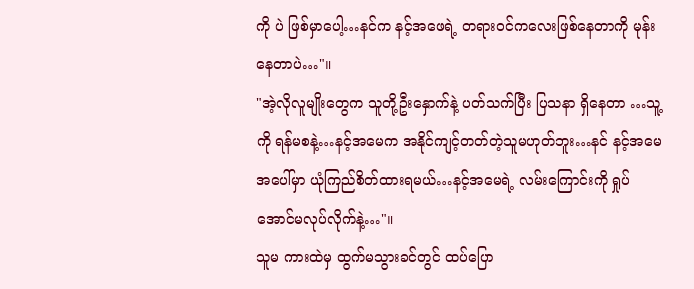ကို ပဲ ဖြစ်မှာပေါ့…နင်က နင့်အဖေရဲ့ တရားဝင်ကလေးဖြစ်နေတာကို မုန်းနေတာပဲ…"။
"အဲ့လိုလူမျိုးတွေက သူတို့ဦးနှောက်နဲ့ ပတ်သက်ပြီး ပြသနာ ရှိနေတာ …သူ့ကို ရန်မစနဲ့…နင့်အမေက အနိုင်ကျင့်တတ်တဲ့သူမဟုတ်ဘူး…နင် နင့်အမေအပေါ်မှာ ယုံကြည်စိတ်ထားရမယ်…နင့်အမေရဲ့ လမ်းကြောင်းကို ရှုပ်အောင်မလုပ်လိုက်နဲ့…"။
သူမ ကားထဲမှ ထွက်မသွားခင်တွင် ထပ်ပြော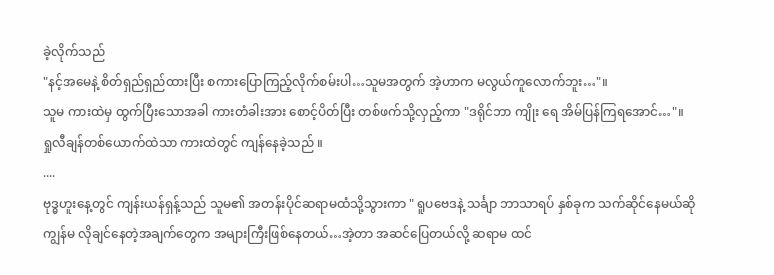ခဲ့လိုက်သည်
"နင့်အမေနဲ့ စိတ်ရှည်ရှည်ထားပြီး စကားပြောကြည့်လိုက်စမ်းပါ…သူမအတွက် အဲ့ဟာက မလွယ်ကူလောက်ဘူး…"။
သူမ ကားထဲမှ ထွက်ပြီးသောအခါ ကားတံခါးအား စောင့်ပိတ်ပြီး တစ်ဖက်သို့လှည့်ကာ "ဒရိုင်ဘာ ကျိုး ရေ အိမ်ပြန်ကြရအောင်…"။
ရှုလီချန်တစ်ယောက်ထဲသာ ကားထဲတွင် ကျန်နေခဲ့သည် ။
....
ဗုဒ္ဓဟူးနေ့တွင် ကျန်းယန်ရှန့်သည် သူမ၏ အတန်းပိုင်ဆရာမထံသို့သွားကာ " ရူပဗေဒနဲ့ သင်္ချာ ဘာသာရပ် နှစ်ခုက သက်ဆိုင်နေမယ်ဆို ကျွန်မ လိုချင်နေတဲ့အချက်တွေက အများကြီးဖြစ်နေတယ်…အဲ့တာ အဆင်ပြေတယ်လို့ ဆရာမ ထင်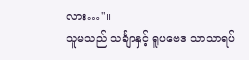လား…"။
သူမသည် သင်္ချာနှင့် ရူပဗေဒ သာသာရပ်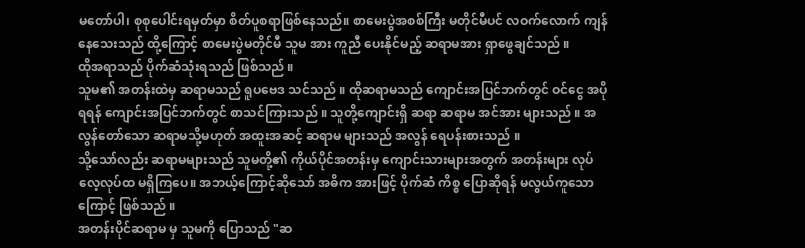မတော်ပါ၊ စုစုပေါင်းရမှတ်မှာ စိတ်ပူစရာဖြစ်နေသည်။ စာမေးပွဲအစစ်ကြီး မတိုင်မီပင် လဝက်လောက် ကျန်နေသေးသည် ထို့ကြောင့် စာမေးပွဲမတိုင်မီ သူမ အား ကူညီ ပေးနိုင်မည့် ဆရာမအား ရှာဖွေချင်သည် ။
ထိုအရာသည် ပိုက်ဆံသုံးရသည် ဖြစ်သည် ။
သူမ၏ အတန်းထဲမှ ဆရာမသည် ရူပဗေဒ သင်သည် ။ ထိုဆရာမသည် ကျောင်းအပြင်ဘက်တွင် ဝင်ငွေ အပိုရရန် ကျောင်းအပြင်ဘက်တွင် စာသင်ကြားသည် ။ သူတို့ကျောင်းရှိ ဆရာ ဆရာမ အင်အား များသည် ။ အလွန်တော်သော ဆရာမသို့မဟုတ် အထူးအဆင့် ဆရာမ များသည် အလွန် ရေပန်းစားသည် ။
သို့သော်လည်း ဆရာမများသည် သူမတို့၏ ကိုယ်ပိုင်အတန်းမှ ကျောင်းသားများအတွက် အတန်းများ လုပ်လေ့လုပ်ထ မရှိကြပေ။ အဘယ့်ကြောင့်ဆိုသော် အဓိက အားဖြင့် ပိုက်ဆံ ကိစ္စ ပြောဆိုရန် မလွယ်ကူသောကြောင့် ဖြစ်သည် ။
အတန်းပိုင်ဆရာမ မှ သူမကို ပြောသည် "ဆ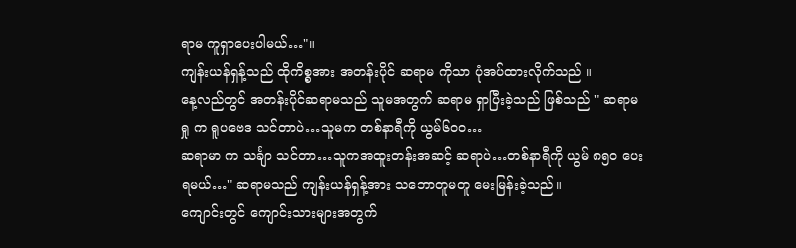ရာမ ကူရှာပေးပါမယ်…"။
ကျန်းယန်ရှန့်သည် ထိုကိစ္စအား အတန်းပိုင် ဆရာမ ကိုသာ ပုံအပ်ထားလိုက်သည် ။
နေ့လည်တွင် အတန်းပိုင်ဆရာမသည် သူမအတွက် ဆရာမ ရှာပြီးခဲ့သည် ဖြစ်သည် " ဆရာမ ရှု က ရူပဗေဒ သင်တာပဲ…သူမက တစ်နာရီကို ယွမ်၆၀၀…
ဆရာမာ က သင်္ချာ သင်တာ…သူကအထူးတန်းအဆင့် ဆရာပဲ…တစ်နာရီကို ယွမ် ၈၅၀ ပေးရမယ်…" ဆရာမသည် ကျန်းယန်ရှန့်အား သဘောတူမတူ မေးမြန်းခဲ့သည်။
ကျောင်းတွင် ကျောင်းသားများအတွက်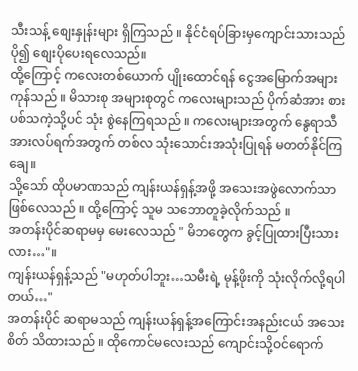သီးသန့် စျေးနှုန်းများ ရှိကြသည် ။ နိုင်ငံရပ်ခြားမှကျောင်းသားသည် ပို၍ စျေးပိုပေးရလေသည်။
ထို့ကြောင့် ကလေးတစ်ယောက် ပျိုးထောင်ရန် ငွေအမြောက်အများကုန်သည် ။ မိသားစု အများစုတွင် ကလေးများသည် ပိုက်ဆံအား စားပစ်သကဲ့သို့ပင် သုံး စွဲနေကြရသည် ။ ကလေးများအတွက် နွေရာသီ အားလပ်ရက်အတွက် တစ်လ သုံးသောင်းအသုံးပြုရန် မတတ်နိုင်ကြချေ။
သို့သော် ထိုပမာဏသည် ကျန်းယန်ရှန့်အဖို့ အသေးအဖွဲလောက်သာ ဖြစ်လေသည် ။ ထို့ကြောင့် သူမ သဘောတူခဲ့လိုက်သည် ။
အတန်းပိုင်ဆရာမမှ မေးလေသည် " မိဘတွေက ခွင့်ပြုထားပြီးသားလား…"။
ကျန်းယန်ရှန့်သည် "မဟုတ်ပါဘူး…သမီးရဲ့ မုန့်ဖိုးကို သုံးလိုက်လို့ရပါတယ်…"
အတန်းပိုင် ဆရာမသည် ကျန်းယန်ရှန့်အကြောင်းအနည်းငယ် အသေးစိတ် သိထားသည် ။ ထိုကောင်မလေးသည် ကျောင်းသို့ဝင်ရောက်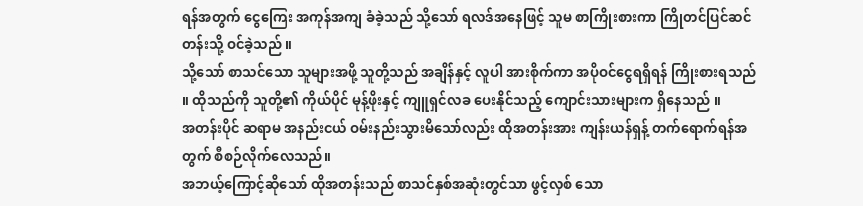ရန်အတွက် ငွေကြေး အကုန်အကျ ခံခဲ့သည် သို့သော် ရလဒ်အနေဖြင့် သူမ စာကြိုးစားကာ ကြိုတင်ပြင်ဆင်တန်းသို့ ဝင်ခဲ့သည် ။
သို့သော် စာသင်သော သူများအဖို့ သူတို့သည် အချိန်နှင့် လူပါ အားစိုက်ကာ အပိုဝင်ငွေရရှိရန် ကြိုးစားရသည် ။ ထိုသည်ကို သူတို့၏ ကိုယ်ပိုင် မုန့်ဖိုးနှင့် ကျူရှင်လခ ပေးနိုင်သည့် ကျောင်းသားများက ရှိနေသည် ။
အတန်းပိုင် ဆရာမ အနည်းငယ် ဝမ်းနည်းသွားမိသော်လည်း ထိုအတန်းအား ကျန်းယန်ရှန့် တက်ရောက်ရန်အတွက် စီစဉ်လိုက်လေသည်။
အဘယ့်ကြောင့်ဆိုသော် ထိုအတန်းသည် စာသင်နှစ်အဆုံးတွင်သာ ဖွင့်လှစ် သော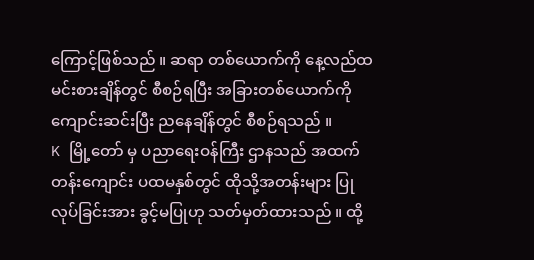ကြောင့်ဖြစ်သည် ။ ဆရာ တစ်ယောက်ကို နေ့လည်ထမင်းစားချိန်တွင် စီစဉ်ရပြီး အခြားတစ်ယောက်ကို ကျောင်းဆင်းပြီး ညနေချိန်တွင် စီစဉ်ရသည် ။
K မြို့တော် မှ ပညာရေးဝန်ကြီး ဌာနသည် အထက်တန်းကျောင်း ပထမနှစ်တွင် ထိုသို့အတန်းများ ပြုလုပ်ခြင်းအား ခွင့်မပြုဟု သတ်မှတ်ထားသည် ။ ထို့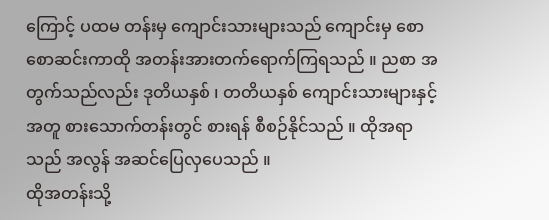ကြောင့် ပထမ တန်းမှ ကျောင်းသားများသည် ကျောင်းမှ စောစောဆင်းကာထို အတန်းအားတက်ရောက်ကြရသည် ။ ညစာ အတွက်သည်လည်း ဒုတိယနှစ် ၊ တတိယနှစ် ကျောင်းသားများနှင့် အတူ စားသောက်တန်းတွင် စားရန် စီစဉ်နိုင်သည် ။ ထိုအရာသည် အလွန် အဆင်ပြေလှပေသည် ။
ထိုအတန်းသို့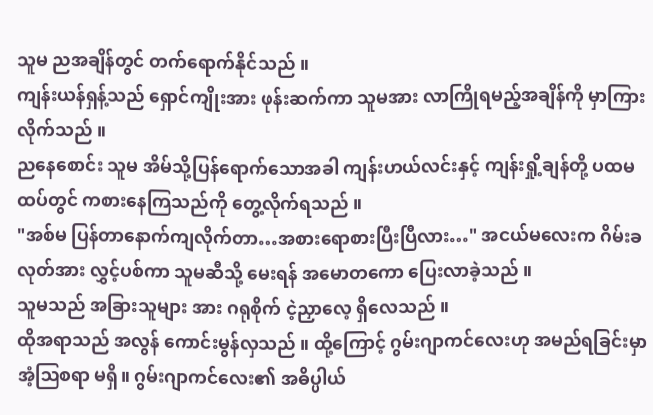သူမ ညအချိန်တွင် တက်ရောက်နိုင်သည် ။
ကျန်းယန်ရှန့်သည် ရှောင်ကျိုးအား ဖုန်းဆက်ကာ သူမအား လာကြိုရမည့်အချိန်ကို မှာကြားလိုက်သည် ။
ညနေစောင်း သူမ အိမ်သို့ပြန်ရောက်သောအခါ ကျန်းဟယ်လင်းနှင့် ကျန်းရှို့ချန်တို့ ပထမထပ်တွင် ကစားနေကြသည်ကို တွေ့လိုက်ရသည် ။
"အစ်မ ပြန်တာနောက်ကျလိုက်တာ…အစားရောစားပြီးပြီလား…" အငယ်မလေးက ဂိမ်းခလုတ်အား လွှင့်ပစ်ကာ သူမဆီသို့ မေးရန် အမောတကော ပြေးလာခဲ့သည် ။
သူမသည် အခြားသူများ အား ဂရုစိုက် ငဲ့ညှာလေ့ ရှိလေသည် ။
ထိုအရာသည် အလွန် ကောင်းမွန်လှသည် ။ ထို့ကြောင့် ဂွမ်းဂျာကင်လေးဟု အမည်ရခြင်းမှာ အံ့ဩစရာ မရှိ။ ဂွမ်းဂျာကင်လေး၏ အဓိပ္ပါယ်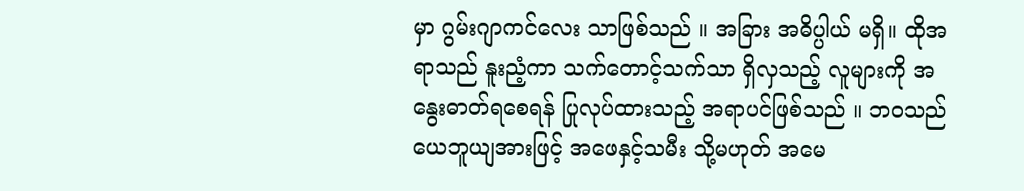မှာ ဂွမ်းဂျာကင်လေး သာဖြစ်သည် ။ အခြား အဓိပ္ပါယ် မရှိ။ ထိုအရာသည် နူးညံ့ကာ သက်တောင့်သက်သာ ရှိလှသည့် လူများကို အနွေးဓာတ်ရစေရန် ပြုလုပ်ထားသည့် အရာပင်ဖြစ်သည် ။ ဘဝသည် ယေဘူယျအားဖြင့် အဖေနှင့်သမီး သို့မဟုတ် အမေ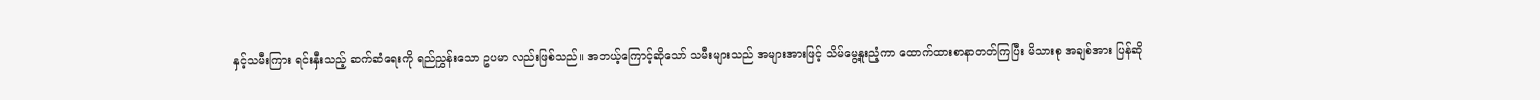နှင့်သမီးကြား ရင်းနှီးသည့် ဆက်ဆံရေးကို ရည်ညွှန်းသော ဥပမာ လည်းဖြစ်သည်။ အဘယ့်ကြောင့်ဆိုသော် သမီးများသည် အများအားဖြင့် သိမ်မွေ့နူးညံ့ကာ ထောက်ထားစာနာတတ်ကြပြီး မိသားစု အချစ်အား ပြန်ဆို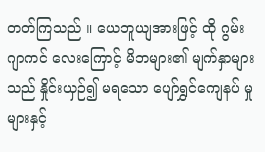တတ်ကြသည် ။ ယေဘူယျအားဖြင့် ထို ဂွမ်းဂျာကင် လေးကြောင့် မိဘများ၏ မျက်နှာများသည် နှိုင်းယှဉ်၍ မရသော ပျော်ရွှင်ကျေနပ် မှုများနှင့်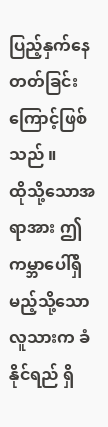ပြည့်နှက်နေတတ်ခြင်းကြောင့်ဖြစ်သည် ။
ထိုသို့သောအရာအား ဤကမ္ဘာပေါ်ရှိ မည့်သို့သော လူသားက ခံနိုင်ရည် ရှိ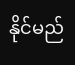နိုင်မည်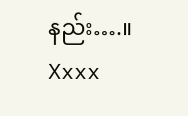နည်း….။
Xxxx